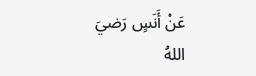عَنْ أَنَسٍ رَضيَ اللهُ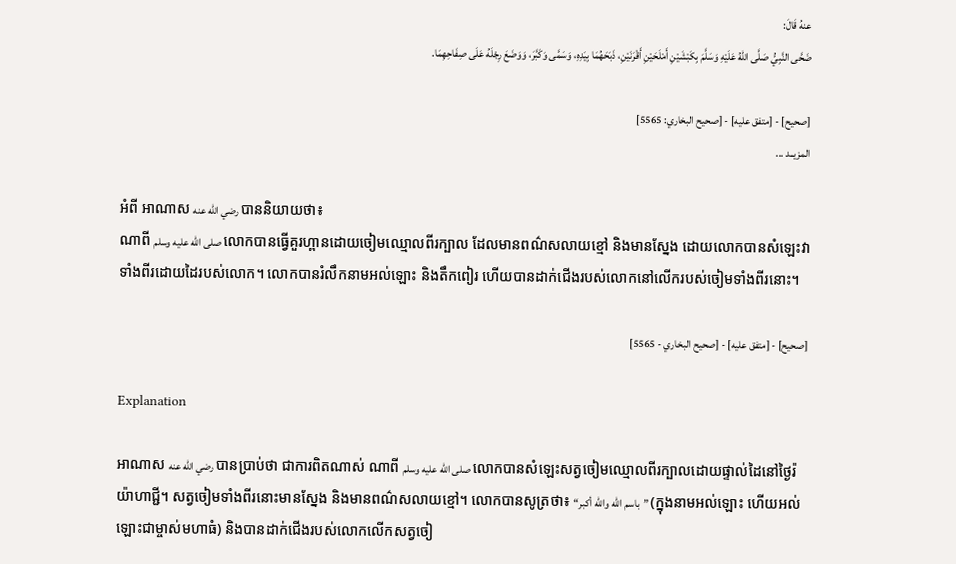عنهُ قَالَ:
ضَحَّى النَّبِيُّ صَلَّى اللهُ عَلَيْهِ وَسَلَّمَ بِكَبْشَيْنِ أَمْلَحَيْنِ أَقْرَنَيْنِ، ذَبَحَهُمَا بِيَدِهِ، وَسَمَّى وَكَبَّرَ، وَوَضَعَ رِجْلَهُ عَلَى صِفَاحِهِمَا.

[صحيح] - [متفق عليه] - [صحيح البخاري: 5565]
المزيــد ...

អំពី អាណាស رضي الله عنه បាននិយាយថា៖
ណាពី صلى الله عليه وسلم លោកបានធ្វើគួរហ្ពានដោយចៀមឈ្មោលពីរក្បាល ដែលមានពណ៌សលាយខ្មៅ និងមានស្នែង ដោយលោកបានសំឡេះវាទាំងពីរដោយដៃរបស់លោក។ លោកបានរំលឹកនាមអល់ឡោះ និងតឹកពៀរ ហើយបានដាក់ជើងរបស់លោកនៅលើករបស់ចៀមទាំងពីរនោះ។

[صحيح] - [متفق عليه] - [صحيح البخاري - 5565]

Explanation

អាណាស رضي الله عنه បានប្រាប់ថា ជាការពិតណាស់ ណាពី صلى الله عليه وسلم លោកបានសំឡេះសត្វចៀមឈ្មោលពីរក្បាលដោយផ្ទាល់ដៃនៅថ្ងៃរ៉យ៉ាហាជ្ជី។ សត្វចៀមទាំងពីរនោះមានស្នែង និងមានពណ៌សលាយខ្មៅ។ លោកបានសូត្រថា៖ “باسم الله والله أكبر” (ក្នុងនាមអល់ឡោះ ហើយអល់ឡោះជាម្ចាស់មហាធំ) និងបានដាក់ជើងរបស់លោកលើកសត្វចៀ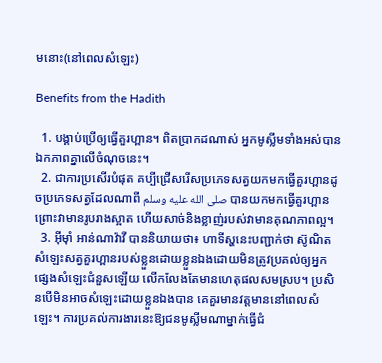មនោះ(នៅពេលសំឡេះ)

Benefits from the Hadith

  1. បង្គាប់ប្រើឲ្យធ្វើគួរហ្ពាន។ ពិតប្រាកដណាស់ អ្នកមូស្លីមទាំងអស់បានឯកភាពគ្នាលើចំណុចនេះ។
  2. ជាការប្រសើរបំផុត គប្បីជ្រើសរើសប្រភេទសត្វយកមកធ្វើគួរហ្ពានដូចប្រភេទសត្វដែលណាពី صلى الله عليه وسلم បានយកមកធ្វើគួរហ្ពាន ព្រោះវាមានរូបរាងស្អាត ហើយសាច់និងខ្លាញ់របស់វាមានគុណភាពល្អ។
  3. អ៊ីម៉ាំ អាន់ណាវ៉ាវី បាននិយាយថា៖ ហាទីស្ហនេះបញ្ជាក់ថា ស៊ូណិតសំឡេះសត្វគួរហ្ពានរបស់ខ្លួនដោយខ្លួនឯងដោយមិនត្រូវប្រគល់ឲ្យអ្នកផ្សេងសំឡេះជំនួសឡើយ លើកលែងតែមានហេតុផលសមស្រប។ ប្រសិនបើមិនអាចសំឡេះដោយខ្លួនឯងបាន គេគួរមានវត្តមាននៅពេលសំឡេះ។ ការប្រគល់ការងារនេះឱ្យជនមូស្លីមណាម្នាក់ធ្វើជំ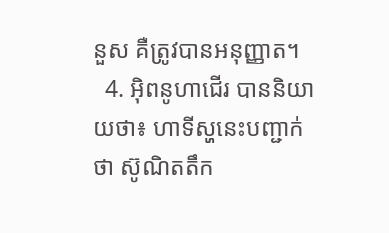នួស គឺត្រូវបានអនុញ្ញាត។
  4. អ៊ិពនូហាជើរ បាននិយាយថា៖ ហាទីស្ហនេះបញ្ជាក់ថា ស៊ូណិតតឹក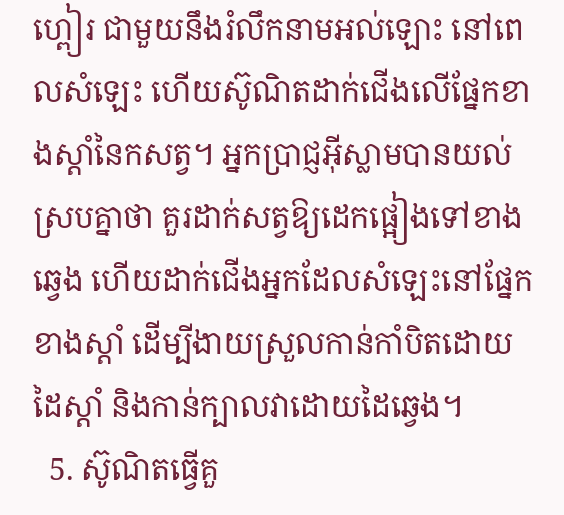ហ្ពៀរ ជាមួយនឹងរំលឹកនាមអល់ឡោះ នៅពេលសំឡេះ ហើយស៊ូណិតដាក់ជើងលើផ្នែកខាងស្តាំនៃកសត្វ។ អ្នកប្រាជ្ញអ៊ីស្លាមបានយល់ស្របគ្នាថា គួរដាក់សត្វឱ្យដេកផ្អៀងទៅខាងឆ្វេង ហើយដាក់ជើងអ្នកដែលសំឡេះនៅផ្នែកខាងស្តាំ ដើម្បីងាយស្រួលកាន់កាំបិតដោយដៃស្តាំ និងកាន់ក្បាលវាដោយដៃឆ្វេង។
  5. ស៊ូណិតធ្វើគួ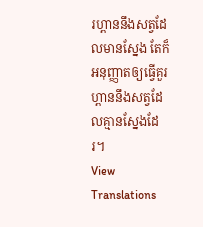រហ្ពាននឹងសត្វដែលមានស្នែង តែក៏អនុញ្ញាតឲ្យធ្វើគួរហ្ពាននឹងសត្វដែលគ្មានស្នែងដែរ។
View Translations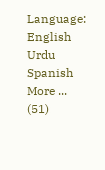Language: English Urdu Spanish More ... (51)